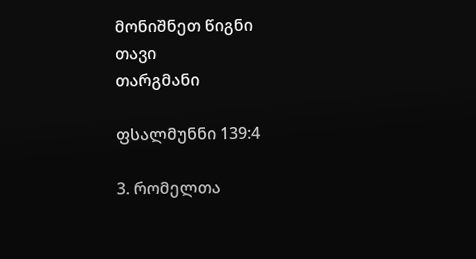მონიშნეთ წიგნი
თავი
თარგმანი

ფსალმუნნი 139:4

3. რომელთა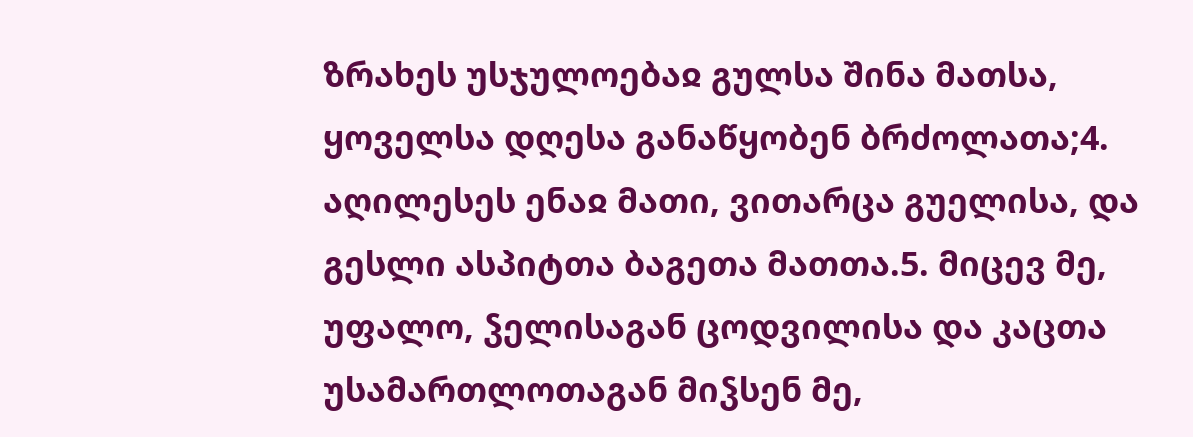ზრახეს უსჯულოებაჲ გულსა შინა მათსა, ყოველსა დღესა განაწყობენ ბრძოლათა;4. აღილესეს ენაჲ მათი, ვითარცა გუელისა, და გესლი ასპიტთა ბაგეთა მათთა.5. მიცევ მე, უფალო, ჴელისაგან ცოდვილისა და კაცთა უსამართლოთაგან მიჴსენ მე,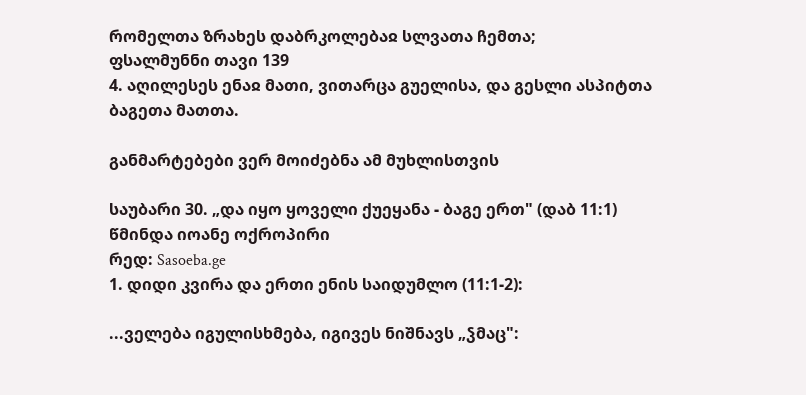რომელთა ზრახეს დაბრკოლებაჲ სლვათა ჩემთა;
ფსალმუნნი თავი 139
4. აღილესეს ენაჲ მათი, ვითარცა გუელისა, და გესლი ასპიტთა ბაგეთა მათთა.

განმარტებები ვერ მოიძებნა ამ მუხლისთვის

საუბარი 30. „და იყო ყოველი ქუეყანა - ბაგე ერთ" (დაბ 11:1)
წმინდა იოანე ოქროპირი
რედ: Sasoeba.ge
1. დიდი კვირა და ერთი ენის საიდუმლო (11:1-2):

...ველება იგულისხმება, იგივეს ნიშნავს „ჴმაც":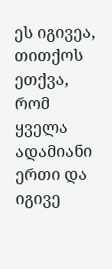ეს იგივეა, თითქოს ეთქვა, რომ ყველა ადამიანი ერთი და იგივე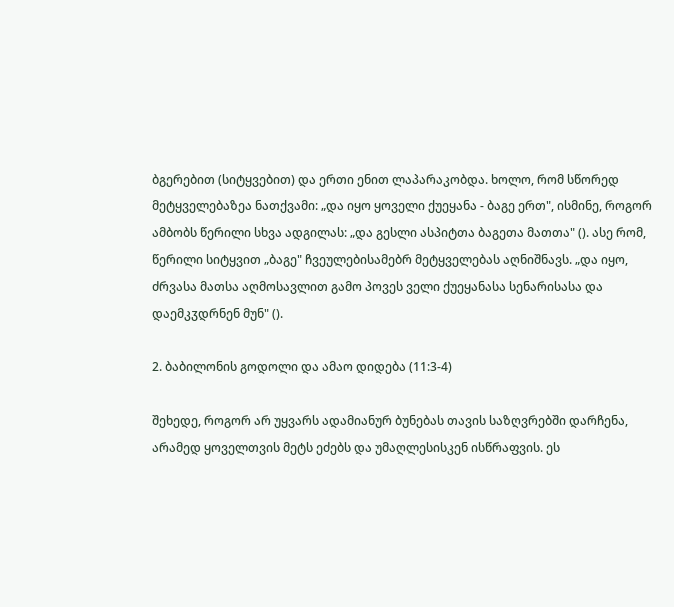ბგერებით (სიტყვებით) და ერთი ენით ლაპარაკობდა. ხოლო, რომ სწორედ მეტყველებაზეა ნათქვამი: „და იყო ყოველი ქუეყანა - ბაგე ერთ", ისმინე, როგორ ამბობს წერილი სხვა ადგილას: „და გესლი ასპიტთა ბაგეთა მათთა" (). ასე რომ, წერილი სიტყვით „ბაგე" ჩვეულებისამებრ მეტყველებას აღნიშნავს. „და იყო, ძრვასა მათსა აღმოსავლით გამო პოვეს ველი ქუეყანასა სენარისასა და დაემკჳდრნენ მუნ" ().

2. ბაბილონის გოდოლი და ამაო დიდება (11:3-4)

შეხედე, როგორ არ უყვარს ადამიანურ ბუნებას თავის საზღვრებში დარჩენა, არამედ ყოველთვის მეტს ეძებს და უმაღლესისკენ ისწრაფვის. ეს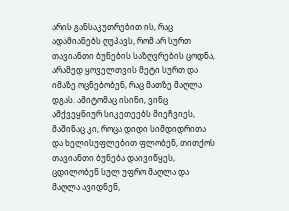არის განსაკუთრებით ის, რაც ადამიანებს ღუპავს, რომ არ სურთ თავიანთი ბუნების საზღვრების ცოდნა, არამედ ყოველთვის მეტი სურთ და იმაზე ოცნებობენ, რაც მათზე მაღლა დგას. ამიტომაც ისინი, ვინც ამქვეყნიურ სიკეთეებს მიეჩვიეს, მაშინაც კი, როცა დიდი სიმდიდრითა და ხელისუფლებით ფლობენ, თითქოს თავიანთი ბუნება დაივიწყეს, ცდილობენ სულ უფრო მაღლა და მაღლა ავიდნენ,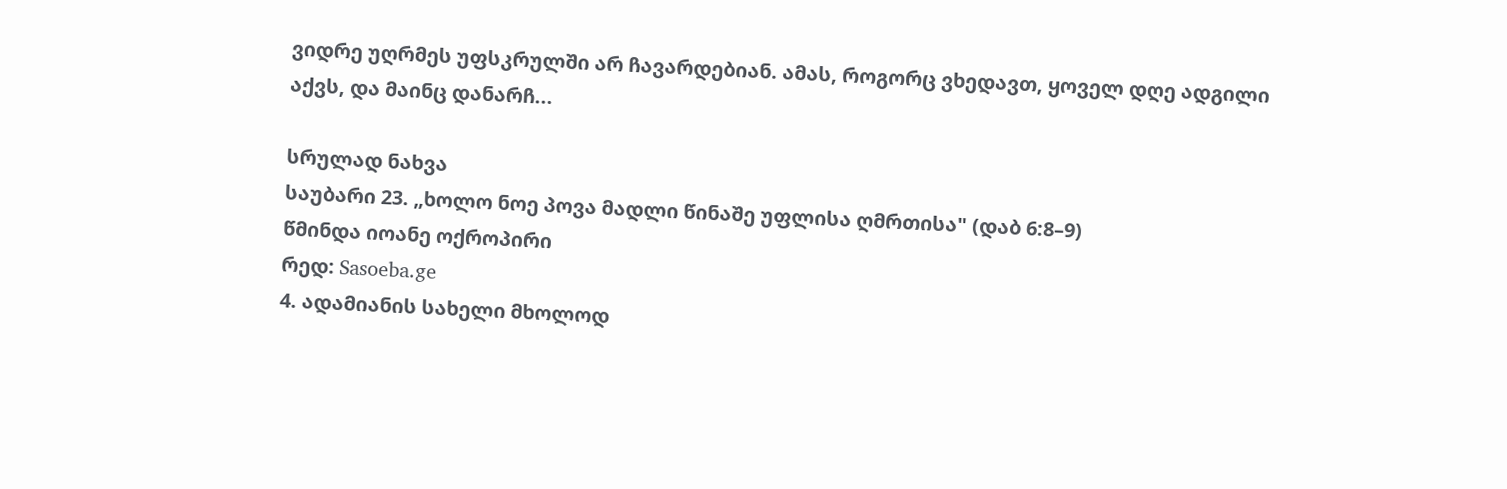ვიდრე უღრმეს უფსკრულში არ ჩავარდებიან. ამას, როგორც ვხედავთ, ყოველ დღე ადგილი აქვს, და მაინც დანარჩ...

სრულად ნახვა
საუბარი 23. „ხოლო ნოე პოვა მადლი წინაშე უფლისა ღმრთისა" (დაბ 6:8–9)
წმინდა იოანე ოქროპირი
რედ: Sasoeba.ge
4. ადამიანის სახელი მხოლოდ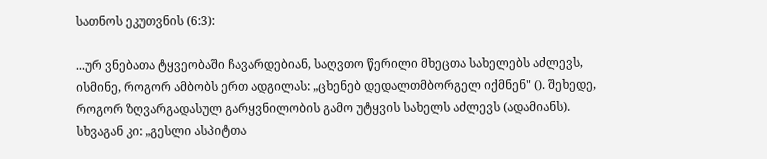სათნოს ეკუთვნის (6:3):

...ურ ვნებათა ტყვეობაში ჩავარდებიან, საღვთო წერილი მხეცთა სახელებს აძლევს, ისმინე, როგორ ამბობს ერთ ადგილას: „ცხენებ დედალთმბორგელ იქმნენ" (). შეხედე, როგორ ზღვარგადასულ გარყვნილობის გამო უტყვის სახელს აძლევს (ადამიანს). სხვაგან კი: „გესლი ასპიტთა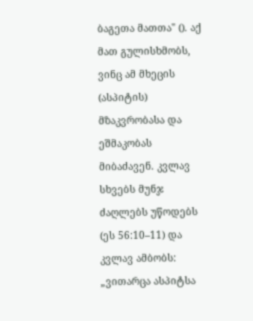ბაგეთა მათთა" (). აქ მათ გულისხმობს, ვინც ამ მხეცის (ასპიტის) მზაკვრობასა და ეშმაკობას მიბაძავენ. კვლავ სხვებს მუნჯ ძაღლებს უწოდებს (ეს 56:10–11) და კვლავ ამბობს: „ვითარცა ასპიტსა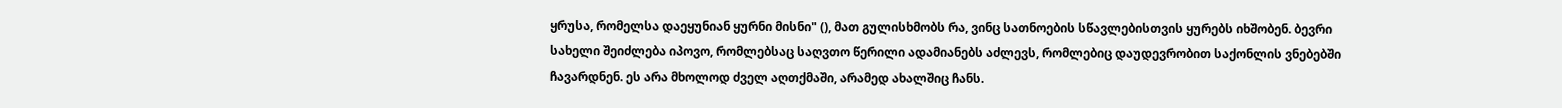ყრუსა, რომელსა დაეყუნიან ყურნი მისნი" (), მათ გულისხმობს რა, ვინც სათნოების სწავლებისთვის ყურებს იხშობენ. ბევრი სახელი შეიძლება იპოვო, რომლებსაც საღვთო წერილი ადამიანებს აძლევს, რომლებიც დაუდევრობით საქონლის ვნებებში ჩავარდნენ. ეს არა მხოლოდ ძველ აღთქმაში, არამედ ახალშიც ჩანს.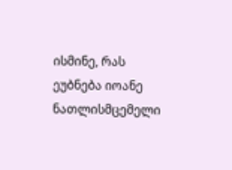ისმინე, რას ეუბნება იოანე ნათლისმცემელი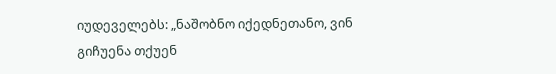იუდეველებს: „ნაშობნო იქედნეთანო, ვინ გიჩუენა თქუენ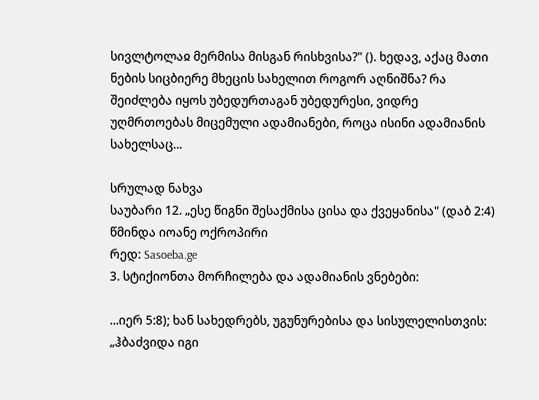სივლტოლაჲ მერმისა მისგან რისხვისა?" (). ხედავ, აქაც მათი ნების სიცბიერე მხეცის სახელით როგორ აღნიშნა? რა შეიძლება იყოს უბედურთაგან უბედურესი, ვიდრე უღმრთოებას მიცემული ადამიანები, როცა ისინი ადამიანის სახელსაც...

სრულად ნახვა
საუბარი 12. „ესე წიგნი შესაქმისა ცისა და ქვეყანისა" (დაბ 2:4)
წმინდა იოანე ოქროპირი
რედ: Sasoeba.ge
3. სტიქიონთა მორჩილება და ადამიანის ვნებები:

...იერ 5:8); ხან სახედრებს, უგუნურებისა და სისულელისთვის: „ჰბაძვიდა იგი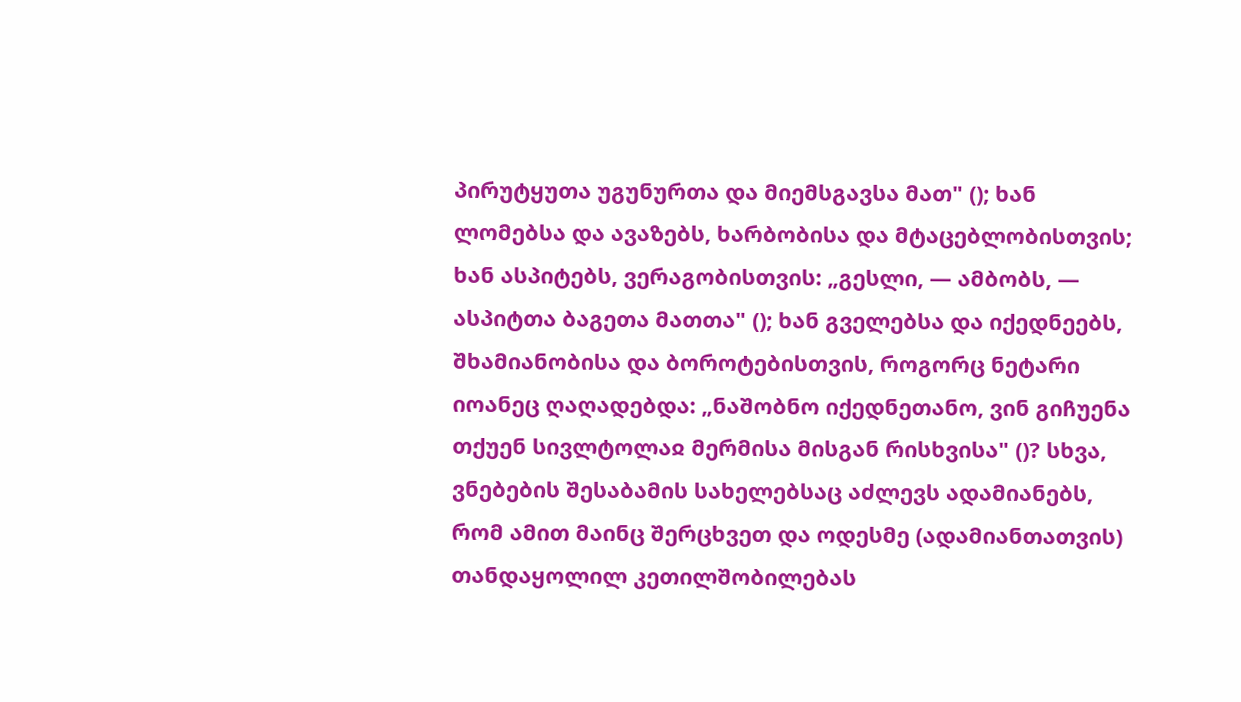პირუტყუთა უგუნურთა და მიემსგავსა მათ" (); ხან ლომებსა და ავაზებს, ხარბობისა და მტაცებლობისთვის; ხან ასპიტებს, ვერაგობისთვის: „გესლი, — ამბობს, — ასპიტთა ბაგეთა მათთა" (); ხან გველებსა და იქედნეებს, შხამიანობისა და ბოროტებისთვის, როგორც ნეტარი იოანეც ღაღადებდა: „ნაშობნო იქედნეთანო, ვინ გიჩუენა თქუენ სივლტოლაჲ მერმისა მისგან რისხვისა" ()? სხვა, ვნებების შესაბამის სახელებსაც აძლევს ადამიანებს, რომ ამით მაინც შერცხვეთ და ოდესმე (ადამიანთათვის) თანდაყოლილ კეთილშობილებას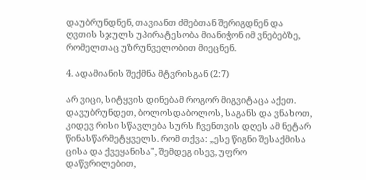დაუბრუნდნენ, თავიანთ ძმებთან შერიგდნენ და ღვთის სჯულს უპირატესობა მიანიჭონ იმ ვნებებზე, რომელთაც უზრუნველობით მიეცნენ.

4. ადამიანის შექმნა მტვრისგან (2:7)

არ ვიცი, სიტყვის დინებამ როგორ მიგვიტაცა აქეთ. დავუბრუნდეთ, ბოლოსდაბოლოს, საგანს და ვნახოთ, კიდევ რისი სწავლება სურს ჩვენთვის დღეს ამ ნეტარ წინასწარმეტყველს. რომ თქვა: „ესე წიგნი შესაქმისა ცისა და ქვეყანისა", შემდეგ ისევ, უფრო დაწვრილებით,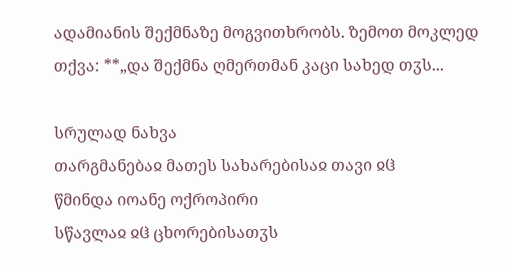ადამიანის შექმნაზე მოგვითხრობს. ზემოთ მოკლედ თქვა: **„და შექმნა ღმერთმან კაცი სახედ თჳს...

სრულად ნახვა
თარგმანებაჲ მათეს სახარებისაჲ თავი ჲჱ
წმინდა იოანე ოქროპირი
სწავლაჲ ჲჱ ცხორებისათჳს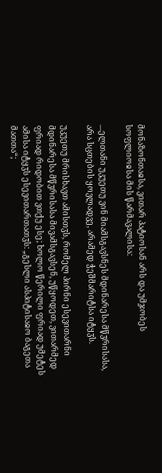მონაზონთაჲსა, ვითარ პატიოსან არს და უმჯობეს სოფლიოჲსა მის წარმავალისა:

...ელთანი უკუეთუ ვინ მიამსგავსნეს მდინარესა მწჳრისასა, არა სცთების ყოვლადვე, არამედ ჭეშმარიტსა იტყჳს.

უკუეთუ მრისხავთ ამისთჳს, რომელ პირნი ესევითარნი მდინარესა მწჳრისასა მივამსგავსენ, უწყოდეთ, ვითარმედ ფრიად რიდობით ვთქუ ესე; ხოლო წერილი ფრიად უმეტეს ამისა იტყჳს ესევითართათჳს: „გესლი ასპიტისაჲო ბაგეთა მათთა“;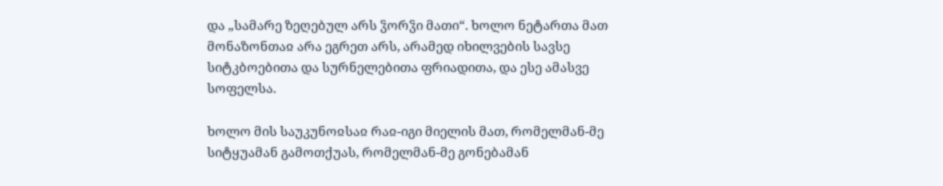და „სამარე ზეღებულ არს ჴორჴი მათი“. ხოლო ნეტართა მათ მონაზონთაჲ არა ეგრეთ არს, არამედ იხილვების სავსე სიტკბოებითა და სურნელებითა ფრიადითა, და ესე ამასვე სოფელსა.

ხოლო მის საუკუნოჲსაჲ რაჲ-იგი მიელის მათ, რომელმან-მე სიტყუამან გამოთქუას, რომელმან-მე გონებამან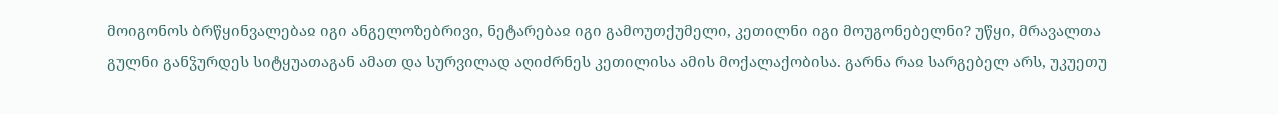მოიგონოს ბრწყინვალებაჲ იგი ანგელოზებრივი, ნეტარებაჲ იგი გამოუთქუმელი, კეთილნი იგი მოუგონებელნი? უწყი, მრავალთა გულნი განჴურდეს სიტყუათაგან ამათ და სურვილად აღიძრნეს კეთილისა ამის მოქალაქობისა. გარნა რაჲ სარგებელ არს, უკუეთუ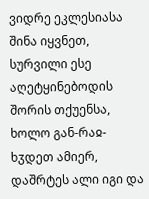ვიდრე ეკლესიასა შინა იყვნეთ, სურვილი ესე აღეტყინებოდის შორის თქუენსა, ხოლო გან-რაჲ-ხჳდეთ ამიერ, დაშრტეს ალი იგი და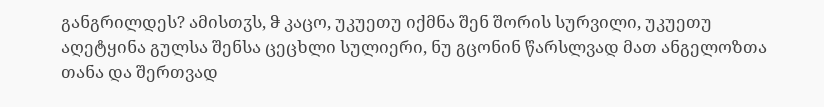განგრილდეს? ამისთჳს, ჵ კაცო, უკუეთუ იქმნა შენ შორის სურვილი, უკუეთუ აღეტყინა გულსა შენსა ცეცხლი სულიერი, ნუ გცონინ წარსლვად მათ ანგელოზთა თანა და შერთვად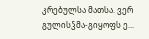კრებულსა მათსა. ვერ გულისჴმა-გიყოფს ე...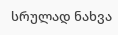სრულად ნახვა